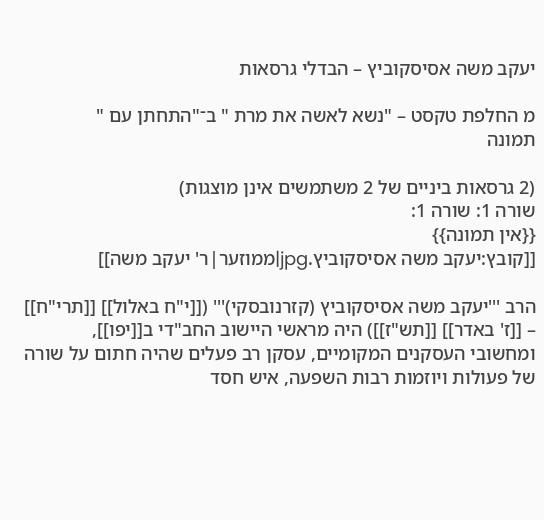יעקב משה אסיסקוביץ – הבדלי גרסאות

מ החלפת טקסט – "נשא לאשה את מרת " ב־"התחתן עם "
תמונה

(2 גרסאות ביניים של 2 משתמשים אינן מוצגות)
שורה 1: שורה 1:
{{אין תמונה}}
[[קובץ:יעקב משה אסיסקוביץ.jpg|ממוזער|ר' יעקב משה]]

הרב '''יעקב משה אסיסקוביץ (קזרנובסקי)''' ([[י"ח באלול]] [[תרי"ח]] – [[ז' באדר]] [[תש"ז]]) היה מראשי היישוב החב"די ב[[יפו]], ומחשובי העסקנים המקומיים, עסקן רב פעלים שהיה חתום על שורה של פעולות ויוזמות רבות השפעה, איש חסד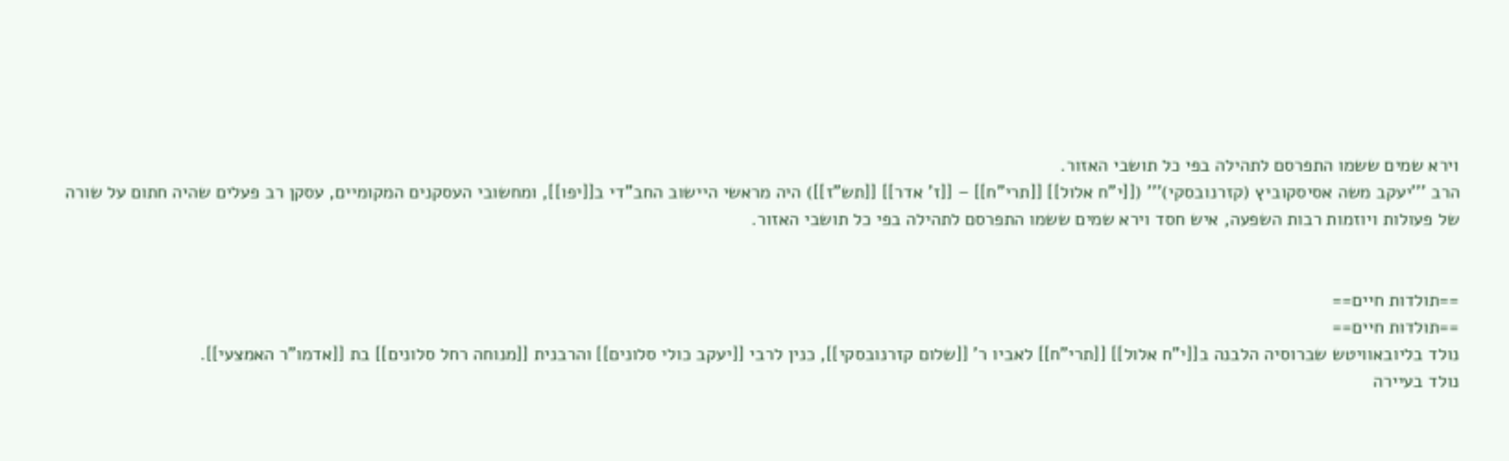וירא שמים ששמו התפרסם לתהילה בפי כל תושבי האזור.
הרב '''יעקב משה אסיסקוביץ (קזרנובסקי)''' ([[י"ח אלול]] [[תרי"ח]] – [[ז' אדר]] [[תש"ז]]) היה מראשי היישוב החב"די ב[[יפו]], ומחשובי העסקנים המקומיים, עסקן רב פעלים שהיה חתום על שורה של פעולות ויוזמות רבות השפעה, איש חסד וירא שמים ששמו התפרסם לתהילה בפי כל תושבי האזור.


==תולדות חיים==
==תולדות חיים==
נולד בליובאוויטש שברוסיה הלבנה ב[[י"ח אלול]] [[תרי"ח]] לאביו ר' [[שלום קזרנובסקי]], כנין לרבי [[יעקב כולי סלונים]] והרבנית [[מנוחה רחל סלונים]] בת [[אדמו"ר האמצעי]].
נולד בעיירה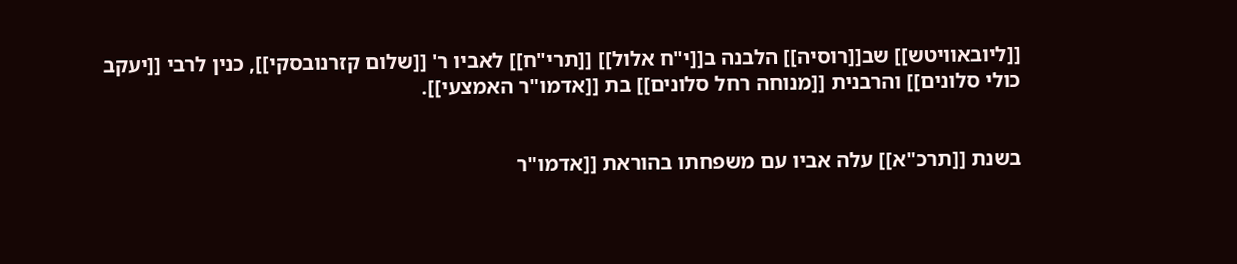[[ליובאוויטש]] שב[[רוסיה]] הלבנה ב[[י"ח אלול]] [[תרי"ח]] לאביו ר' [[שלום קזרנובסקי]], כנין לרבי [[יעקב כולי סלונים]] והרבנית [[מנוחה רחל סלונים]] בת [[אדמו"ר האמצעי]].


בשנת [[תרכ"א]] עלה אביו עם משפחתו בהוראת [[אדמו"ר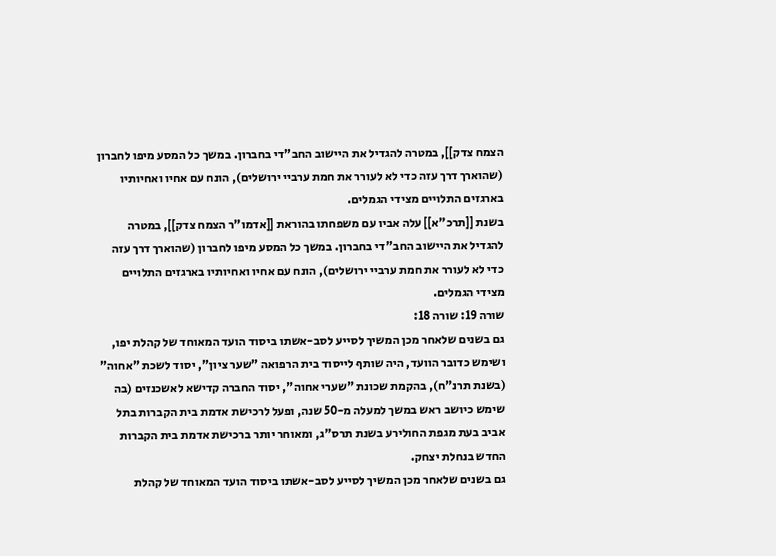הצמח צדק]], במטרה להגדיל את היישוב החב"די בחברון. במשך כל המסע מיפו לחברון (שהוארך דרך עזה כדי לא לעורר את חמת ערביי ירושלים), הונח עם אחיו ואחיותיו בארגזים התלויים מצידי הגמלים.
בשנת [[תרכ"א]] עלה אביו עם משפחתו בהוראת [[אדמו"ר הצמח צדק]], במטרה להגדיל את היישוב החב"די בחברון. במשך כל המסע מיפו לחברון (שהוארך דרך עזה כדי לא לעורר את חמת ערביי ירושלים), הונח עם אחיו ואחיותיו בארגזים התלויים מצידי הגמלים.
שורה 19: שורה 18:
גם בשנים שלאחר מכן המשיך לסייע לסב-אשתו ביסוד הועד המאוחד של קהלת יפו, ושימש כדובר הוועד, היה שותף לייסוד בית הרפואה "שער ציון", יסוד לשכת "אחוה" (בשנת תרנ"ח), בהקמת שכונת "שערי אחוה", יסוד החברה קדישא לאשכנזים (בה שימש כיושב ראש במשך למעלה מ-50 שנה, ופעל לרכישת אדמת בית הקברות בתל אביב בעת מגפת החולירע בשנת תרס"ג, ומאוחר יותר ברכישת אדמת בית הקברות החדש בנחלת יצחק.
גם בשנים שלאחר מכן המשיך לסייע לסב-אשתו ביסוד הועד המאוחד של קהלת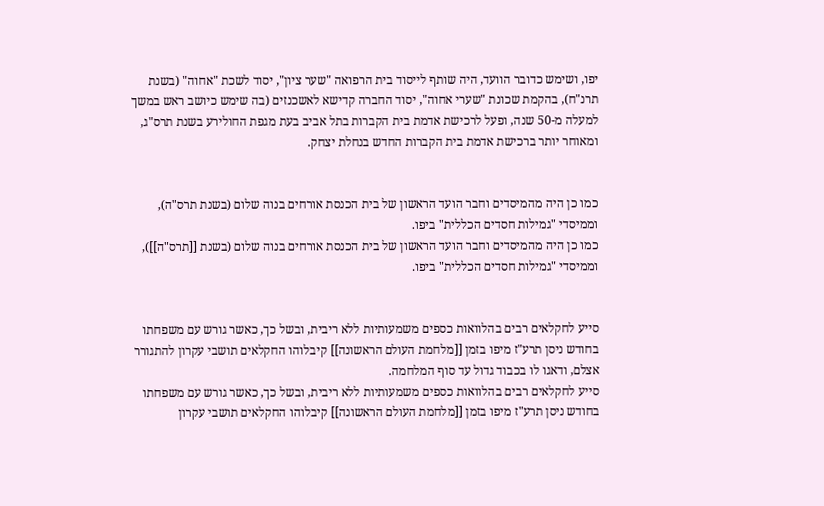יפו, ושימש כדובר הוועד, היה שותף לייסוד בית הרפואה "שער ציון", יסוד לשכת "אחוה" (בשנת תרנ"ח), בהקמת שכונת "שערי אחוה", יסוד החברה קדישא לאשכנזים (בה שימש כיושב ראש במשך למעלה מ-50 שנה, ופעל לרכישת אדמת בית הקברות בתל אביב בעת מגפת החולירע בשנת תרס"ג, ומאוחר יותר ברכישת אדמת בית הקברות החדש בנחלת יצחק.


כמו כן היה מהמיסדים וחבר הועד הראשון של בית הכנסת אורחים בנוה שלום (בשנת תרס"ה), וממיסדי "גמילות חסדים הכללית" ביפו.
כמו כן היה מהמיסדים וחבר הועד הראשון של בית הכנסת אורחים בנוה שלום (בשנת [[תרס"ה]]), וממיסדי "גמילות חסדים הכללית" ביפו.


סייע לחקלאים רבים בהלוואות כספים משמעותיות ללא ריבית, ובשל כך, כאשר גורש עם משפחתו בחודש ניסן תרע"ז מיפו בזמן [[מלחמת העולם הראשונה]] קיבלוהו החקלאים תושבי עקרון להתגורר אצלם, ודאגו לו בכבוד גדול עד סוף המלחמה.
סייע לחקלאים רבים בהלוואות כספים משמעותיות ללא ריבית, ובשל כך, כאשר גורש עם משפחתו בחודש ניסן תרע"ז מיפו בזמן [[מלחמת העולם הראשונה]] קיבלוהו החקלאים תושבי עקרון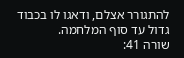להתגורר אצלם, ודאגו לו בכבוד גדול עד סוף המלחמה.
שורה 41: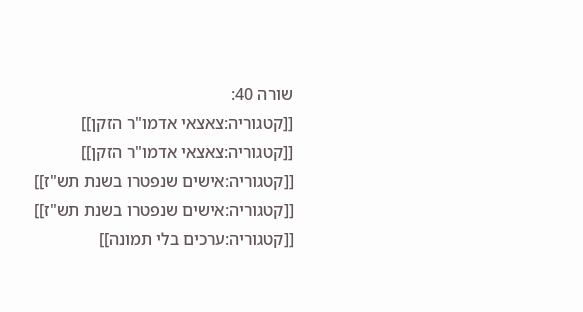שורה 40:
[[קטגוריה:צאצאי אדמו"ר הזקן]]
[[קטגוריה:צאצאי אדמו"ר הזקן]]
[[קטגוריה:אישים שנפטרו בשנת תש"ז]]
[[קטגוריה:אישים שנפטרו בשנת תש"ז]]
[[קטגוריה:ערכים בלי תמונה]]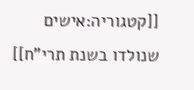[[קטגוריה:אישים שנולדו בשנת תרי"ח]]